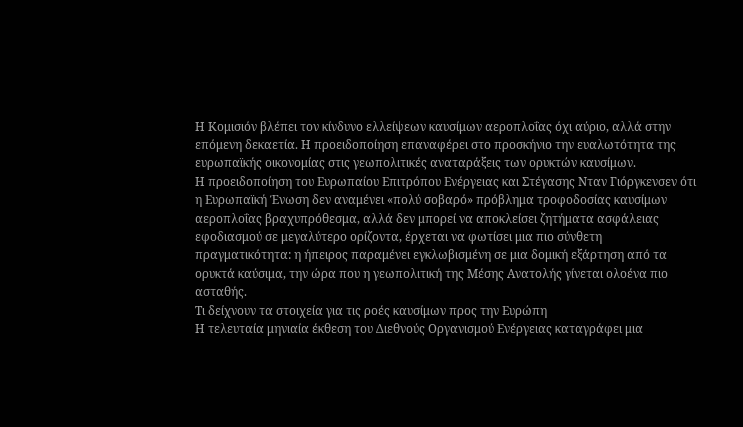Η Κομισιόν βλέπει τον κίνδυνο ελλείψεων καυσίμων αεροπλοΐας όχι αύριο, αλλά στην επόμενη δεκαετία. Η προειδοποίηση επαναφέρει στο προσκήνιο την ευαλωτότητα της ευρωπαϊκής οικονομίας στις γεωπολιτικές αναταράξεις των ορυκτών καυσίμων.
Η προειδοποίηση του Ευρωπαίου Επιτρόπου Ενέργειας και Στέγασης Νταν Γιόργκενσεν ότι η Ευρωπαϊκή Ένωση δεν αναμένει «πολύ σοβαρό» πρόβλημα τροφοδοσίας καυσίμων αεροπλοΐας βραχυπρόθεσμα, αλλά δεν μπορεί να αποκλείσει ζητήματα ασφάλειας εφοδιασμού σε μεγαλύτερο ορίζοντα, έρχεται να φωτίσει μια πιο σύνθετη πραγματικότητα: η ήπειρος παραμένει εγκλωβισμένη σε μια δομική εξάρτηση από τα ορυκτά καύσιμα, την ώρα που η γεωπολιτική της Μέσης Ανατολής γίνεται ολοένα πιο ασταθής.
Τι δείχνουν τα στοιχεία για τις ροές καυσίμων προς την Ευρώπη
Η τελευταία μηνιαία έκθεση του Διεθνούς Οργανισμού Ενέργειας καταγράφει μια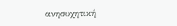ανησυχητική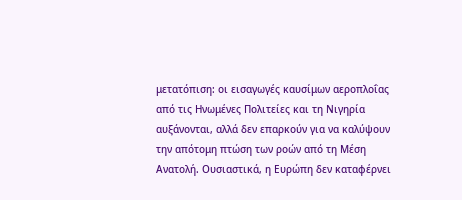μετατόπιση: οι εισαγωγές καυσίμων αεροπλοΐας από τις Ηνωμένες Πολιτείες και τη Νιγηρία αυξάνονται, αλλά δεν επαρκούν για να καλύψουν την απότομη πτώση των ροών από τη Μέση Ανατολή. Ουσιαστικά, η Ευρώπη δεν καταφέρνει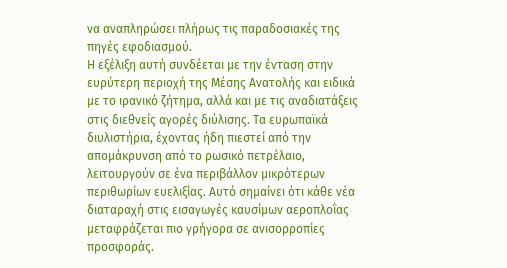να αναπληρώσει πλήρως τις παραδοσιακές της πηγές εφοδιασμού.
Η εξέλιξη αυτή συνδέεται με την ένταση στην ευρύτερη περιοχή της Μέσης Ανατολής και ειδικά με το ιρανικό ζήτημα, αλλά και με τις αναδιατάξεις στις διεθνείς αγορές διύλισης. Τα ευρωπαϊκά διυλιστήρια, έχοντας ήδη πιεστεί από την απομάκρυνση από το ρωσικό πετρέλαιο, λειτουργούν σε ένα περιβάλλον μικρότερων περιθωρίων ευελιξίας. Αυτό σημαίνει ότι κάθε νέα διαταραχή στις εισαγωγές καυσίμων αεροπλοΐας μεταφράζεται πιο γρήγορα σε ανισορροπίες προσφοράς.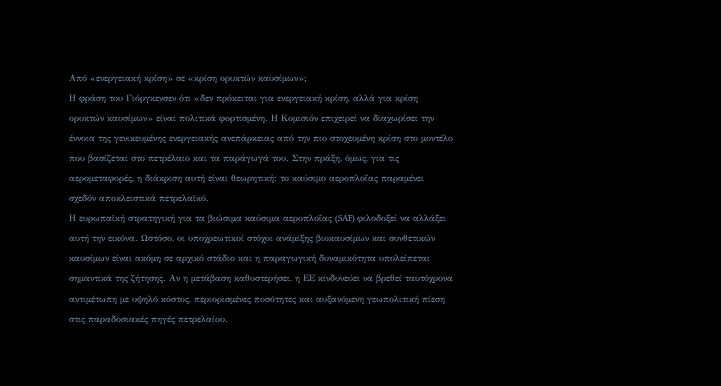Από «ενεργειακή κρίση» σε «κρίση ορυκτών καυσίμων»;
Η φράση του Γιόργκενσεν ότι «δεν πρόκειται για ενεργειακή κρίση, αλλά για κρίση ορυκτών καυσίμων» είναι πολιτικά φορτισμένη. Η Κομισιόν επιχειρεί να διαχωρίσει την έννοια της γενικευμένης ενεργειακής ανεπάρκειας από την πιο στοχευμένη κρίση στο μοντέλο που βασίζεται στο πετρέλαιο και τα παράγωγά του. Στην πράξη, όμως, για τις αερομεταφορές, η διάκριση αυτή είναι θεωρητική: το καύσιμο αεροπλοΐας παραμένει σχεδόν αποκλειστικά πετρελαϊκό.
Η ευρωπαϊκή στρατηγική για τα βιώσιμα καύσιμα αεροπλοΐας (SAF) φιλοδοξεί να αλλάξει αυτή την εικόνα. Ωστόσο, οι υποχρεωτικοί στόχοι ανάμιξης βιοκαυσίμων και συνθετικών καυσίμων είναι ακόμη σε αρχικό στάδιο και η παραγωγική δυναμικότητα υπολείπεται σημαντικά της ζήτησης. Αν η μετάβαση καθυστερήσει, η ΕΕ κινδυνεύει να βρεθεί ταυτόχρονα αντιμέτωπη με υψηλό κόστος, περιορισμένες ποσότητες και αυξανόμενη γεωπολιτική πίεση στις παραδοσιακές πηγές πετρελαίου.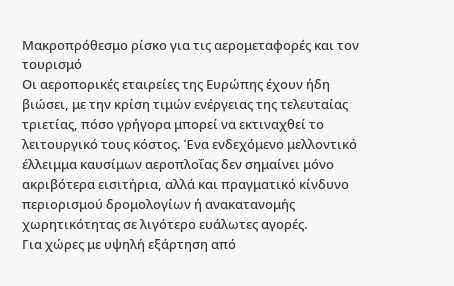Μακροπρόθεσμο ρίσκο για τις αερομεταφορές και τον τουρισμό
Οι αεροπορικές εταιρείες της Ευρώπης έχουν ήδη βιώσει, με την κρίση τιμών ενέργειας της τελευταίας τριετίας, πόσο γρήγορα μπορεί να εκτιναχθεί το λειτουργικό τους κόστος. Ένα ενδεχόμενο μελλοντικό έλλειμμα καυσίμων αεροπλοΐας δεν σημαίνει μόνο ακριβότερα εισιτήρια, αλλά και πραγματικό κίνδυνο περιορισμού δρομολογίων ή ανακατανομής χωρητικότητας σε λιγότερο ευάλωτες αγορές.
Για χώρες με υψηλή εξάρτηση από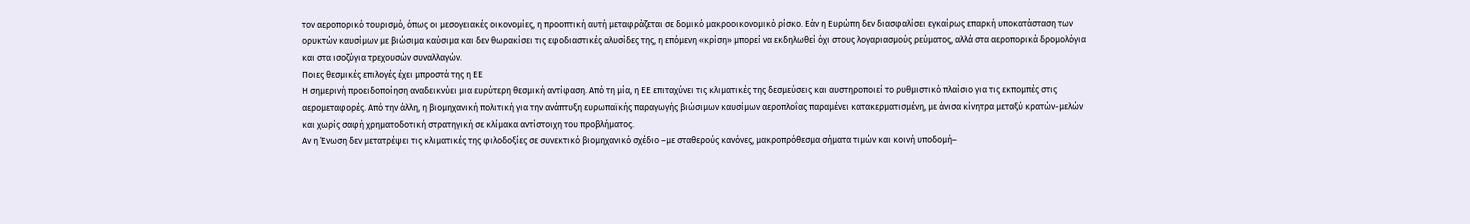τον αεροπορικό τουρισμό, όπως οι μεσογειακές οικονομίες, η προοπτική αυτή μεταφράζεται σε δομικό μακροοικονομικό ρίσκο. Εάν η Ευρώπη δεν διασφαλίσει εγκαίρως επαρκή υποκατάσταση των ορυκτών καυσίμων με βιώσιμα καύσιμα και δεν θωρακίσει τις εφοδιαστικές αλυσίδες της, η επόμενη «κρίση» μπορεί να εκδηλωθεί όχι στους λογαριασμούς ρεύματος, αλλά στα αεροπορικά δρομολόγια και στα ισοζύγια τρεχουσών συναλλαγών.
Ποιες θεσμικές επιλογές έχει μπροστά της η ΕΕ
Η σημερινή προειδοποίηση αναδεικνύει μια ευρύτερη θεσμική αντίφαση. Από τη μία, η ΕΕ επιταχύνει τις κλιματικές της δεσμεύσεις και αυστηροποιεί το ρυθμιστικό πλαίσιο για τις εκπομπές στις αερομεταφορές. Από την άλλη, η βιομηχανική πολιτική για την ανάπτυξη ευρωπαϊκής παραγωγής βιώσιμων καυσίμων αεροπλοΐας παραμένει κατακερματισμένη, με άνισα κίνητρα μεταξύ κρατών-μελών και χωρίς σαφή χρηματοδοτική στρατηγική σε κλίμακα αντίστοιχη του προβλήματος.
Αν η Ένωση δεν μετατρέψει τις κλιματικές της φιλοδοξίες σε συνεκτικό βιομηχανικό σχέδιο –με σταθερούς κανόνες, μακροπρόθεσμα σήματα τιμών και κοινή υποδομή–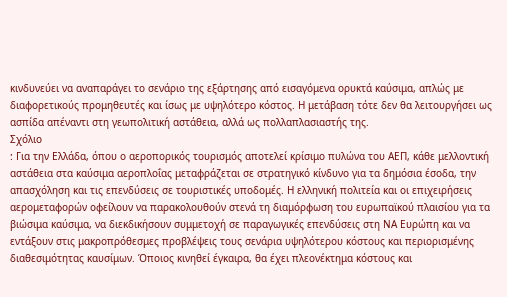κινδυνεύει να αναπαράγει το σενάριο της εξάρτησης από εισαγόμενα ορυκτά καύσιμα, απλώς με διαφορετικούς προμηθευτές και ίσως με υψηλότερο κόστος. Η μετάβαση τότε δεν θα λειτουργήσει ως ασπίδα απέναντι στη γεωπολιτική αστάθεια, αλλά ως πολλαπλασιαστής της.
Σχόλιο
: Για την Ελλάδα, όπου ο αεροπορικός τουρισμός αποτελεί κρίσιμο πυλώνα του ΑΕΠ, κάθε μελλοντική αστάθεια στα καύσιμα αεροπλοΐας μεταφράζεται σε στρατηγικό κίνδυνο για τα δημόσια έσοδα, την απασχόληση και τις επενδύσεις σε τουριστικές υποδομές. Η ελληνική πολιτεία και οι επιχειρήσεις αερομεταφορών οφείλουν να παρακολουθούν στενά τη διαμόρφωση του ευρωπαϊκού πλαισίου για τα βιώσιμα καύσιμα, να διεκδικήσουν συμμετοχή σε παραγωγικές επενδύσεις στη ΝΑ Ευρώπη και να εντάξουν στις μακροπρόθεσμες προβλέψεις τους σενάρια υψηλότερου κόστους και περιορισμένης διαθεσιμότητας καυσίμων. Όποιος κινηθεί έγκαιρα, θα έχει πλεονέκτημα κόστους και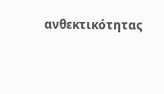ανθεκτικότητας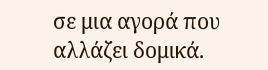σε μια αγορά που αλλάζει δομικά.